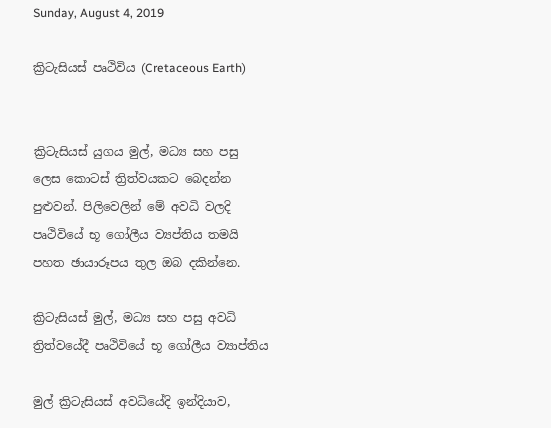Sunday, August 4, 2019

ක්‍රිටැසියස් පෘථිවිය (Cretaceous Earth)


ක්‍රිටැසියස් යුගය මුල්, මධ්‍ය සහ පසු ලෙස කොටස් ත්‍රිත්වයකට බෙදන්න පුළුවන්. පිලිවෙලින් මේ අවධි වලදි පෘථිවියේ භූ ගෝලීය ව්‍යප්තිය තමයි පහත ඡායාරූපය තුල ඔබ දකින්නෙ.

ක්‍රිටැසියස් මුල්, මධ්‍ය සහ පසු අවධි ත්‍රිත්වයේදී පෘථිවියේ භූ ගෝලීය ව්‍යාප්තිය

මුල් ක්‍රිටැසියස් අවධියේදි ඉන්දියාව,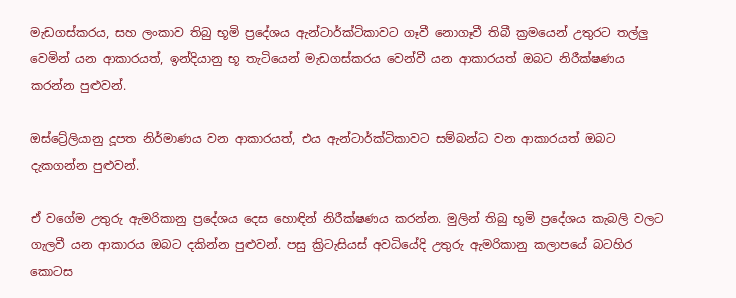මැඩගස්කරය, සහ ලංකාව තිබු භූමි ප්‍රදේශය ඇන්ටාර්ක්ටිකාවට ගෑවී නොගෑවී තිබී ක්‍රමයෙන් උතුරට තල්ලු වෙමින් යන ආකාරයත්, ඉන්දියානු භූ තැටියෙන් මැඩගස්කරය වෙන්වී යන ආකාරයත් ඔබට නිරීක්ෂණය කරන්න පුළුවන්.

ඔස්ට්‍රේලියානු දූපත නිර්මාණය වන ආකාරයත්, එය ඇන්ටාර්ක්ටිකාවට සම්බන්ධ වන ආකාරයත් ඔබට දැකගන්න පුළුවන්.

ඒ වගේම උතුරු ඇමරිකානු ප්‍රදේශය දෙස හොඳින් නිරීක්ෂණය කරන්න. මුලින් තිබු භූමි ප්‍රදේශය කැබලි වලට ගැලවී යන ආකාරය ඔබට දකින්න පුළුවන්. පසු ක්‍රිටැසියස් අවධියේදි උතුරු ඇමරිකානු කලාපයේ බටහිර කොටස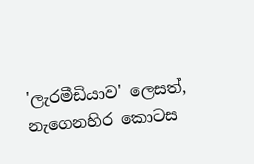'ලැරමීඩියාව' ලෙසත්, නැගෙනහිර කොටස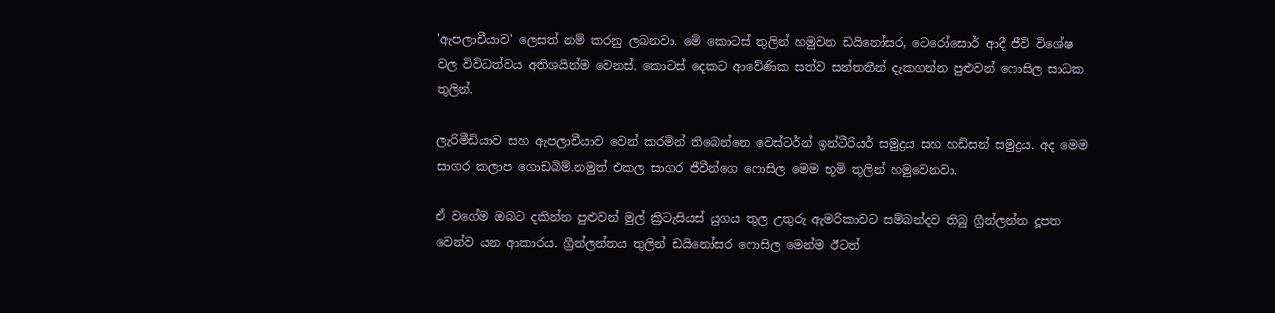'ඇපලාචීයාව' ලෙසත් නම් කරනු ලබනවා. මේ කොටස් තුලින් හමුවන ඩයිනෝසර, ටෙරෝසොර් ආදී ජීවි විශේෂ වල විවිධත්වය අතිශයින්ම වෙනස්. කොටස් දෙකට ආවේණික සත්ව සන්තතීන් දැකගන්න පුළුවන් ෆොසිල සාධක තුලින්.

ලැරිමීඩියාව සහ ඇපලාචීයාව වෙන් කරමින් තිබෙන්නෙ වෙස්ටර්න් ඉන්ටීරියර් සමුද්‍රය සහ හඩ්සන් සමුද්‍රය. අද මෙම සාගර කලාප ගොඩබිම්.නමුත් එකල සාගර ජීවීන්ගෙ ෆොසිල මෙම භූමි තුලින් හමුවෙනවා.

ඒ වගේම ඔබට දකින්න පුළුවන් මුල් ක්‍රිටැසියස් යුගය තුල උතුරු ඇමරිකාවට සම්බන්දව තිබු ග්‍රීන්ලන්ත දූපත වෙන්ව යන ආකාරය. ග්‍රීන්ලන්තය තුලින් ඩයිනෝසර ෆොසිල මෙන්ම ඊටත්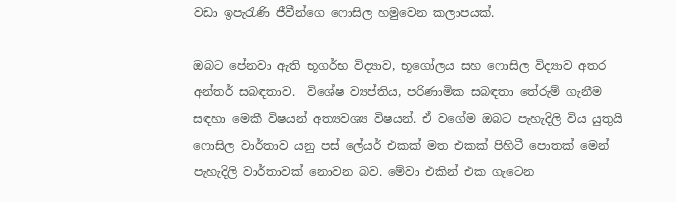වඩා ඉපැරැණි ජීවීන්ගෙ ෆොසිල හමුවෙන කලාපයක්.

ඔබට පේනවා ඇති භූගර්භ විද්‍යාව, භූගෝලය සහ ෆොසිල විද්‍යාව අතර අන්තර් සබඳතාව.  විශේෂ ව්‍යප්තිය, පරිණාමික සබඳතා තේරුම් ගැනීම සඳහා මෙකී විෂයන් අත්‍යවශ්‍ය විෂයන්. ඒ වගේම ඔබට පැහැදිලි විය යුතුයි ෆොසිල වාර්තාව යනු පස් ලේයර් එකක් මත එකක් පිහිටී පොතක් මෙන් පැහැදිලි වාර්තාවක් නොවන බව. මේවා එකින් එක ගැටෙන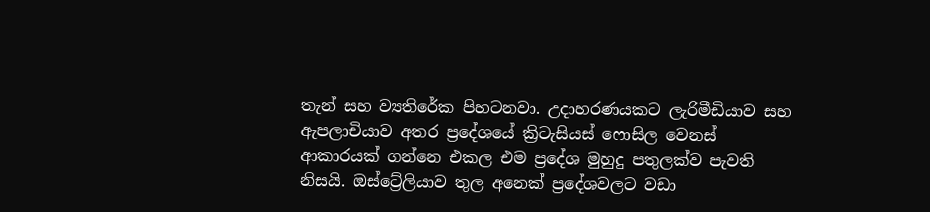තැන් සහ ව්‍යතිරේක පිහටනවා. උදාහරණයකට ලැරිමීඩියාව සහ ඇපලාචියාව අතර ප්‍රදේශයේ ක්‍රිටැසියස් ෆොසිල වෙනස් ආකාරයක් ගන්නෙ එකල එම ප්‍රදේශ මුහුදු පතුලක්ව පැවති නිසයි. ඔස්ට්‍රේලියාව තුල අනෙක් ප්‍රදේශවලට වඩා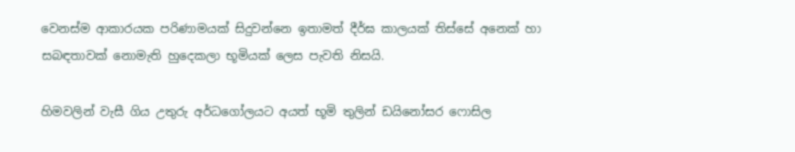වෙනස්ම ආකාරයක පරිණාමයක් සිදුවන්නෙ ඉතාමත් දීර්ඝ කාලයක් තිස්සේ අනෙක් හා සබඳතාවක් නොමැති හුදෙකලා භූමියක් ලෙස පැවති නිසයි.

හිමවලින් වැසී ගිය උතුරු අර්ධගෝලයට අයත් භූමි තුලින් ඩයිනෝසර ෆොසිල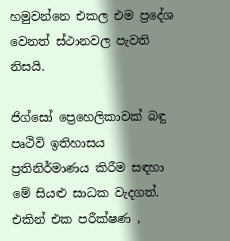හමුවන්නෙ එකල එම ප්‍රදේශ වෙනත් ස්ථානවල පැවති නිසයි.

ජිග්සෝ ප්‍රෙහෙලිකාවක් බඳු පෘථිවි ඉතිහාසය ප්‍රතිනිර්මාණය කිරීම සඳහා මේ සියළු සාධක වැදගත්. එකින් එක පරීක්ෂණ ,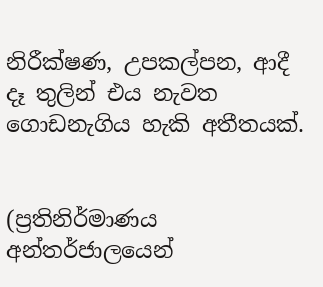නිරීක්ෂණ, උපකල්පන, ආදී දෑ තුලින් එය නැවත ගොඩනැගිය හැකි අතීතයක්.


(ප්‍රතිනිර්මාණය අන්තර්ජාලයෙන්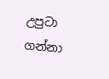උපුටා ගන්නා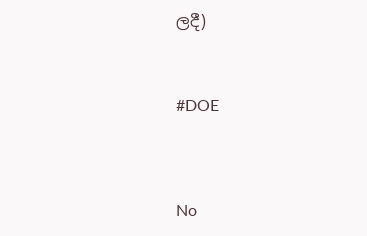ලදී)



#DOE




No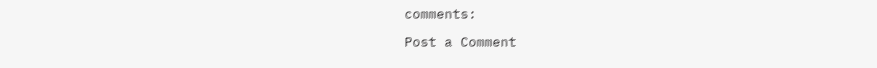comments:

Post a Comment